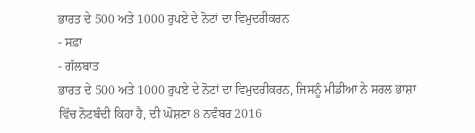ਭਾਰਤ ਦੇ 500 ਅਤੇ 1000 ਰੁਪਏ ਦੇ ਨੋਟਾਂ ਦਾ ਵਿਮੁਦਰੀਕਰਨ
- ਸਫ਼ਾ
- ਗੱਲਬਾਤ
ਭਾਰਤ ਦੇ 500 ਅਤੇ 1000 ਰੁਪਏ ਦੇ ਨੋਟਾਂ ਦਾ ਵਿਮੁਦਰੀਕਰਨ, ਜਿਸਨੂੰ ਮੀਡੀਆ ਨੇ ਸਰਲ ਭਾਸ਼ਾ ਵਿੱਚ ਨੋਟਬੰਦੀ ਕਿਹਾ ਹੈ, ਦੀ ਘੋਸ਼ਣਾ 8 ਨਵੰਬਰ 2016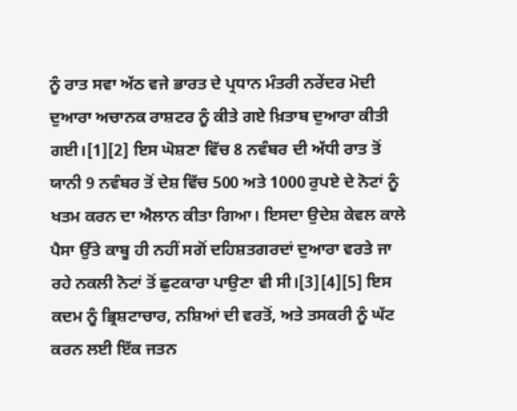ਨੂੰ ਰਾਤ ਸਵਾ ਅੱਠ ਵਜੇ ਭਾਰਤ ਦੇ ਪ੍ਰਧਾਨ ਮੰਤਰੀ ਨਰੇਂਦਰ ਮੋਦੀ ਦੁਆਰਾ ਅਚਾਨਕ ਰਾਸ਼ਟਰ ਨੂੰ ਕੀਤੇ ਗਏ ਖ਼ਿਤਾਬ ਦੁਆਰਾ ਕੀਤੀ ਗਈ।[1][2] ਇਸ ਘੋਸ਼ਣਾ ਵਿੱਚ 8 ਨਵੰਬਰ ਦੀ ਅੱਧੀ ਰਾਤ ਤੋਂ ਯਾਨੀ 9 ਨਵੰਬਰ ਤੋਂ ਦੇਸ਼ ਵਿੱਚ 500 ਅਤੇ 1000 ਰੁਪਏ ਦੇ ਨੋਟਾਂ ਨੂੰ ਖਤਮ ਕਰਨ ਦਾ ਐਲਾਨ ਕੀਤਾ ਗਿਆ। ਇਸਦਾ ਉਦੇਸ਼ ਕੇਵਲ ਕਾਲੇ ਪੈਸਾ ਉੱਤੇ ਕਾਬੂ ਹੀ ਨਹੀਂ ਸਗੋਂ ਦਹਿਸ਼ਤਗਰਦਾਂ ਦੁਆਰਾ ਵਰਤੇ ਜਾ ਰਹੇ ਨਕਲੀ ਨੋਟਾਂ ਤੋਂ ਛੁਟਕਾਰਾ ਪਾਉਣਾ ਵੀ ਸੀ।[3][4][5] ਇਸ ਕਦਮ ਨੂੰ ਭ੍ਰਿਸ਼ਟਾਚਾਰ, ਨਸ਼ਿਆਂ ਦੀ ਵਰਤੋਂ, ਅਤੇ ਤਸਕਰੀ ਨੂੰ ਘੱਟ ਕਰਨ ਲਈ ਇੱਕ ਜਤਨ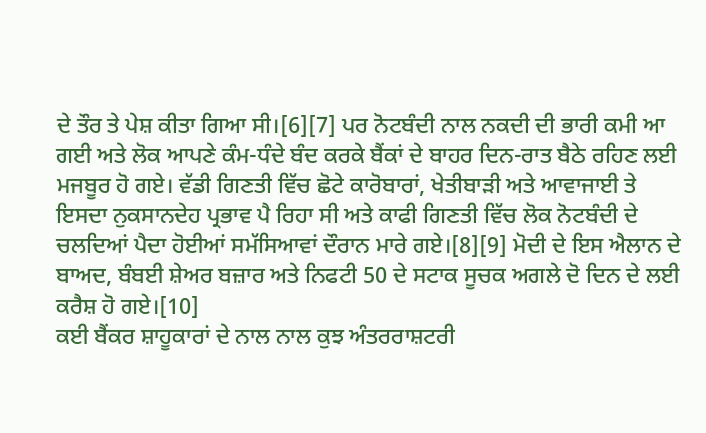ਦੇ ਤੌਰ ਤੇ ਪੇਸ਼ ਕੀਤਾ ਗਿਆ ਸੀ।[6][7] ਪਰ ਨੋਟਬੰਦੀ ਨਾਲ ਨਕਦੀ ਦੀ ਭਾਰੀ ਕਮੀ ਆ ਗਈ ਅਤੇ ਲੋਕ ਆਪਣੇ ਕੰਮ-ਧੰਦੇ ਬੰਦ ਕਰਕੇ ਬੈਂਕਾਂ ਦੇ ਬਾਹਰ ਦਿਨ-ਰਾਤ ਬੈਠੇ ਰਹਿਣ ਲਈ ਮਜਬੂਰ ਹੋ ਗਏ। ਵੱਡੀ ਗਿਣਤੀ ਵਿੱਚ ਛੋਟੇ ਕਾਰੋਬਾਰਾਂ, ਖੇਤੀਬਾੜੀ ਅਤੇ ਆਵਾਜਾਈ ਤੇ ਇਸਦਾ ਨੁਕਸਾਨਦੇਹ ਪ੍ਰਭਾਵ ਪੈ ਰਿਹਾ ਸੀ ਅਤੇ ਕਾਫੀ ਗਿਣਤੀ ਵਿੱਚ ਲੋਕ ਨੋਟਬੰਦੀ ਦੇ ਚਲਦਿਆਂ ਪੈਦਾ ਹੋਈਆਂ ਸਮੱਸਿਆਵਾਂ ਦੌਰਾਨ ਮਾਰੇ ਗਏ।[8][9] ਮੋਦੀ ਦੇ ਇਸ ਐਲਾਨ ਦੇ ਬਾਅਦ, ਬੰਬਈ ਸ਼ੇਅਰ ਬਜ਼ਾਰ ਅਤੇ ਨਿਫਟੀ 50 ਦੇ ਸਟਾਕ ਸੂਚਕ ਅਗਲੇ ਦੋ ਦਿਨ ਦੇ ਲਈ ਕਰੈਸ਼ ਹੋ ਗਏ।[10]
ਕਈ ਬੈਂਕਰ ਸ਼ਾਹੂਕਾਰਾਂ ਦੇ ਨਾਲ ਨਾਲ ਕੁਝ ਅੰਤਰਰਾਸ਼ਟਰੀ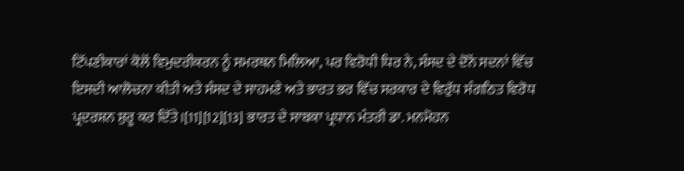ਟਿੱਪਣੀਕਾਰਾਂ ਕੋਲੋਂ ਵਿਮੁਦਰੀਕਰਨ ਨੂੰ ਸਮਰਥਨ ਮਿਲਿਆ, ਪਰ ਵਿਰੋਧੀ ਧਿਰ ਨੇ, ਸੰਸਦ ਦੇ ਦੋਨੋਂ ਸਦਨਾਂ ਵਿੱਚ ਇਸਦੀ ਆਲੋਚਨਾ ਕੀਤੀ ਅਤੇ ਸੰਸਦ ਦੇ ਸਾਹਮਣੇ ਅਤੇ ਭਾਰਤ ਭਰ ਵਿੱਚ ਸਰਕਾਰ ਦੇ ਵਿਰੁੱਧ ਸੰਗਠਿਤ ਵਿਰੋਧ ਪ੍ਰਦਰਸ਼ਨ ਸ਼ੁਰੂ ਕਰ ਦਿੱਤੇ।[11][12][13] ਭਾਰਤ ਦੇ ਸਾਬਕਾ ਪ੍ਰਧਾਨ ਮੰਤਰੀ ਡਾ. ਮਨਮੋਹਨ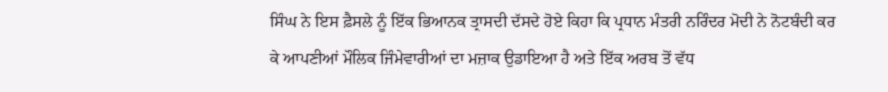ਸਿੰਘ ਨੇ ਇਸ ਫ਼ੈਸਲੇ ਨੂੰ ਇੱਕ ਭਿਆਨਕ ਤ੍ਰਾਸਦੀ ਦੱਸਦੇ ਹੋਏ ਕਿਹਾ ਕਿ ਪ੍ਰਧਾਨ ਮੰਤਰੀ ਨਰਿੰਦਰ ਮੋਦੀ ਨੇ ਨੋਟਬੰਦੀ ਕਰ ਕੇ ਆਪਣੀਆਂ ਮੌਲਿਕ ਜਿੰਮੇਵਾਰੀਆਂ ਦਾ ਮਜ਼ਾਕ ਉਡਾਇਆ ਹੈ ਅਤੇ ਇੱਕ ਅਰਬ ਤੋਂ ਵੱਧ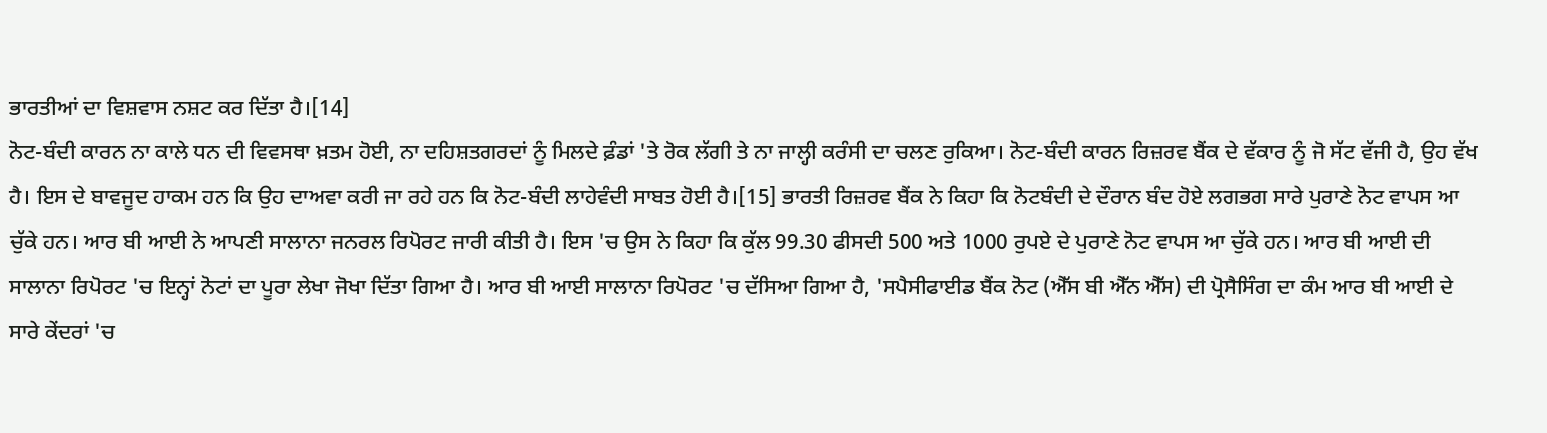ਭਾਰਤੀਆਂ ਦਾ ਵਿਸ਼ਵਾਸ ਨਸ਼ਟ ਕਰ ਦਿੱਤਾ ਹੈ।[14]
ਨੋਟ-ਬੰਦੀ ਕਾਰਨ ਨਾ ਕਾਲੇ ਧਨ ਦੀ ਵਿਵਸਥਾ ਖ਼ਤਮ ਹੋਈ, ਨਾ ਦਹਿਸ਼ਤਗਰਦਾਂ ਨੂੰ ਮਿਲਦੇ ਫ਼ੰਡਾਂ 'ਤੇ ਰੋਕ ਲੱਗੀ ਤੇ ਨਾ ਜਾਲ੍ਹੀ ਕਰੰਸੀ ਦਾ ਚਲਣ ਰੁਕਿਆ। ਨੋਟ-ਬੰਦੀ ਕਾਰਨ ਰਿਜ਼ਰਵ ਬੈਂਕ ਦੇ ਵੱਕਾਰ ਨੂੰ ਜੋ ਸੱਟ ਵੱਜੀ ਹੈ, ਉਹ ਵੱਖ ਹੈ। ਇਸ ਦੇ ਬਾਵਜੂਦ ਹਾਕਮ ਹਨ ਕਿ ਉਹ ਦਾਅਵਾ ਕਰੀ ਜਾ ਰਹੇ ਹਨ ਕਿ ਨੋਟ-ਬੰਦੀ ਲਾਹੇਵੰਦੀ ਸਾਬਤ ਹੋਈ ਹੈ।[15] ਭਾਰਤੀ ਰਿਜ਼ਰਵ ਬੈਂਕ ਨੇ ਕਿਹਾ ਕਿ ਨੋਟਬੰਦੀ ਦੇ ਦੌਰਾਨ ਬੰਦ ਹੋਏ ਲਗਭਗ ਸਾਰੇ ਪੁਰਾਣੇ ਨੋਟ ਵਾਪਸ ਆ ਚੁੱਕੇ ਹਨ। ਆਰ ਬੀ ਆਈ ਨੇ ਆਪਣੀ ਸਾਲਾਨਾ ਜਨਰਲ ਰਿਪੋਰਟ ਜਾਰੀ ਕੀਤੀ ਹੈ। ਇਸ 'ਚ ਉਸ ਨੇ ਕਿਹਾ ਕਿ ਕੁੱਲ 99.30 ਫੀਸਦੀ 500 ਅਤੇ 1000 ਰੁਪਏ ਦੇ ਪੁਰਾਣੇ ਨੋਟ ਵਾਪਸ ਆ ਚੁੱਕੇ ਹਨ। ਆਰ ਬੀ ਆਈ ਦੀ ਸਾਲਾਨਾ ਰਿਪੋਰਟ 'ਚ ਇਨ੍ਹਾਂ ਨੋਟਾਂ ਦਾ ਪੂਰਾ ਲੇਖਾ ਜੋਖਾ ਦਿੱਤਾ ਗਿਆ ਹੈ। ਆਰ ਬੀ ਆਈ ਸਾਲਾਨਾ ਰਿਪੋਰਟ 'ਚ ਦੱਸਿਆ ਗਿਆ ਹੈ, 'ਸਪੈਸੀਫਾਈਡ ਬੈਂਕ ਨੋਟ (ਐੱਸ ਬੀ ਐੱਨ ਐੱਸ) ਦੀ ਪ੍ਰੋਸੈਸਿੰਗ ਦਾ ਕੰਮ ਆਰ ਬੀ ਆਈ ਦੇ ਸਾਰੇ ਕੇਂਦਰਾਂ 'ਚ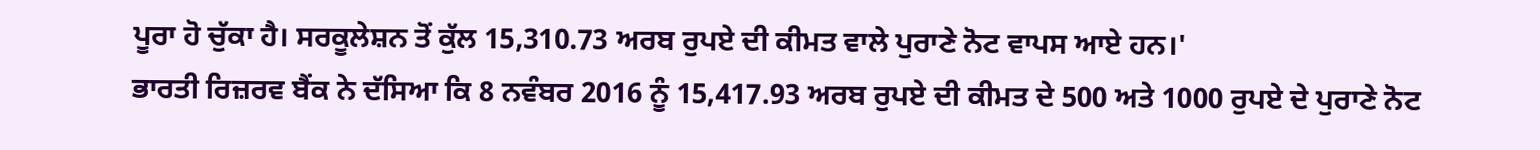ਪੂਰਾ ਹੋ ਚੁੱਕਾ ਹੈ। ਸਰਕੂਲੇਸ਼ਨ ਤੋਂ ਕੁੱਲ 15,310.73 ਅਰਬ ਰੁਪਏ ਦੀ ਕੀਮਤ ਵਾਲੇ ਪੁਰਾਣੇ ਨੋਟ ਵਾਪਸ ਆਏ ਹਨ।'
ਭਾਰਤੀ ਰਿਜ਼ਰਵ ਬੈਂਕ ਨੇ ਦੱਸਿਆ ਕਿ 8 ਨਵੰਬਰ 2016 ਨੂੰ 15,417.93 ਅਰਬ ਰੁਪਏ ਦੀ ਕੀਮਤ ਦੇ 500 ਅਤੇ 1000 ਰੁਪਏ ਦੇ ਪੁਰਾਣੇ ਨੋਟ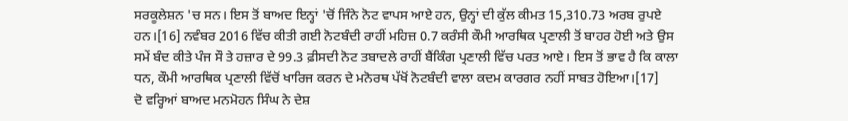ਸਰਕੂਲੇਸ਼ਨ 'ਚ ਸਨ। ਇਸ ਤੋਂ ਬਾਅਦ ਇਨ੍ਹਾਂ 'ਚੋਂ ਜਿੰਨੇ ਨੋਟ ਵਾਪਸ ਆਏ ਹਨ, ਉਨ੍ਹਾਂ ਦੀ ਕੁੱਲ ਕੀਮਤ 15,310.73 ਅਰਬ ਰੁਪਏ ਹਨ।[16] ਨਵੰਬਰ 2016 ਵਿੱਚ ਕੀਤੀ ਗਈ ਨੋਟਬੰਦੀ ਰਾਹੀਂ ਮਹਿਜ਼ 0.7 ਕਰੰਸੀ ਕੌਮੀ ਆਰਥਿਕ ਪ੍ਰਣਾਲੀ ਤੋਂ ਬਾਹਰ ਹੋਈ ਅਤੇ ਉਸ ਸਮੇਂ ਬੰਦ ਕੀਤੇ ਪੰਜ ਸੌ ਤੇ ਹਜ਼ਾਰ ਦੇ 99.3 ਫ਼ੀਸਦੀ ਨੋਟ ਤਬਾਦਲੇ ਰਾਹੀਂ ਬੈਂਕਿੰਗ ਪ੍ਰਣਾਲੀ ਵਿੱਚ ਪਰਤ ਆਏ। ਇਸ ਤੋਂ ਭਾਵ ਹੈ ਕਿ ਕਾਲਾ ਧਨ, ਕੌਮੀ ਆਰਥਿਕ ਪ੍ਰਣਾਲੀ ਵਿੱਚੋਂ ਖਾਰਿਜ ਕਰਨ ਦੇ ਮਨੋਰਥ ਪੱਖੋਂ ਨੋਟਬੰਦੀ ਵਾਲਾ ਕਦਮ ਕਾਰਗਰ ਨਹੀਂ ਸਾਬਤ ਹੋਇਆ।[17]
ਦੋ ਵਰ੍ਹਿਆਂ ਬਾਅਦ ਮਨਮੋਹਨ ਸਿੰਘ ਨੇ ਦੇਸ਼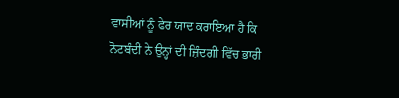ਵਾਸੀਆਂ ਨੂੰ ਫੇਰ ਯਾਦ ਕਰਾਇਆ ਹੈ ਕਿ ਨੋਟਬੰਦੀ ਨੇ ਉਨ੍ਹਾਂ ਦੀ ਜ਼ਿੰਦਗੀ ਵਿੱਚ ਭਾਰੀ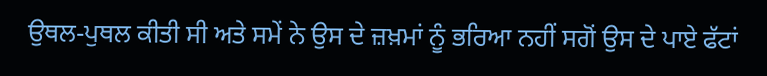ਉਥਲ-ਪੁਥਲ ਕੀਤੀ ਸੀ ਅਤੇ ਸਮੇਂ ਨੇ ਉਸ ਦੇ ਜ਼ਖ਼ਮਾਂ ਨੂੰ ਭਰਿਆ ਨਹੀਂ ਸਗੋਂ ਉਸ ਦੇ ਪਾਏ ਫੱਟਾਂ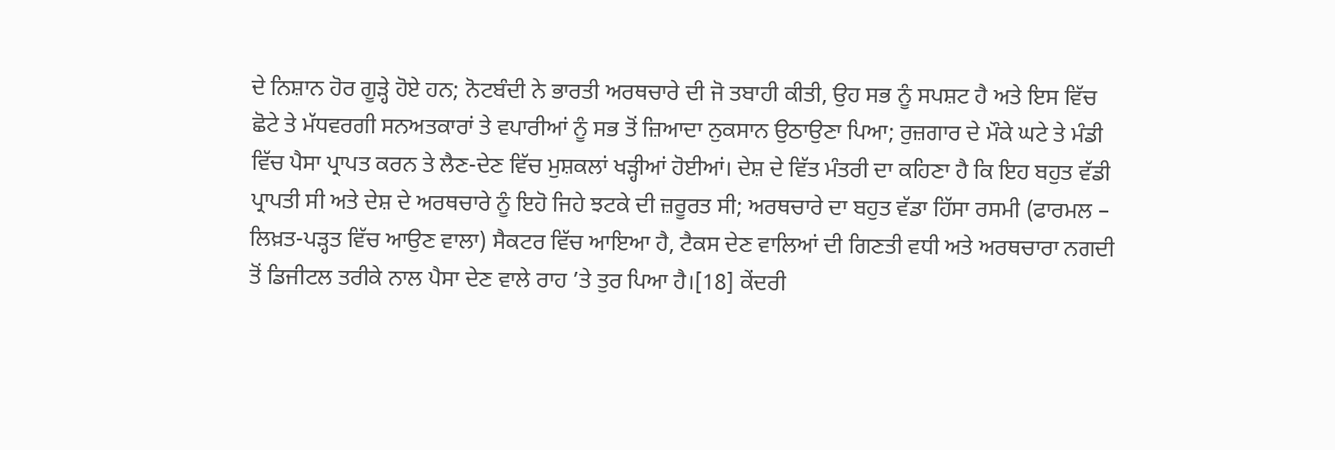ਦੇ ਨਿਸ਼ਾਨ ਹੋਰ ਗੂੜ੍ਹੇ ਹੋਏ ਹਨ; ਨੋਟਬੰਦੀ ਨੇ ਭਾਰਤੀ ਅਰਥਚਾਰੇ ਦੀ ਜੋ ਤਬਾਹੀ ਕੀਤੀ, ਉਹ ਸਭ ਨੂੰ ਸਪਸ਼ਟ ਹੈ ਅਤੇ ਇਸ ਵਿੱਚ ਛੋਟੇ ਤੇ ਮੱਧਵਰਗੀ ਸਨਅਤਕਾਰਾਂ ਤੇ ਵਪਾਰੀਆਂ ਨੂੰ ਸਭ ਤੋਂ ਜ਼ਿਆਦਾ ਨੁਕਸਾਨ ਉਠਾਉਣਾ ਪਿਆ; ਰੁਜ਼ਗਾਰ ਦੇ ਮੌਕੇ ਘਟੇ ਤੇ ਮੰਡੀ ਵਿੱਚ ਪੈਸਾ ਪ੍ਰਾਪਤ ਕਰਨ ਤੇ ਲੈਣ-ਦੇਣ ਵਿੱਚ ਮੁਸ਼ਕਲਾਂ ਖੜ੍ਹੀਆਂ ਹੋਈਆਂ। ਦੇਸ਼ ਦੇ ਵਿੱਤ ਮੰਤਰੀ ਦਾ ਕਹਿਣਾ ਹੈ ਕਿ ਇਹ ਬਹੁਤ ਵੱਡੀ ਪ੍ਰਾਪਤੀ ਸੀ ਅਤੇ ਦੇਸ਼ ਦੇ ਅਰਥਚਾਰੇ ਨੂੰ ਇਹੋ ਜਿਹੇ ਝਟਕੇ ਦੀ ਜ਼ਰੂਰਤ ਸੀ; ਅਰਥਚਾਰੇ ਦਾ ਬਹੁਤ ਵੱਡਾ ਹਿੱਸਾ ਰਸਮੀ (ਫਾਰਮਲ – ਲਿਖ਼ਤ-ਪੜ੍ਹਤ ਵਿੱਚ ਆਉਣ ਵਾਲਾ) ਸੈਕਟਰ ਵਿੱਚ ਆਇਆ ਹੈ, ਟੈਕਸ ਦੇਣ ਵਾਲਿਆਂ ਦੀ ਗਿਣਤੀ ਵਧੀ ਅਤੇ ਅਰਥਚਾਰਾ ਨਗਦੀ ਤੋਂ ਡਿਜੀਟਲ ਤਰੀਕੇ ਨਾਲ ਪੈਸਾ ਦੇਣ ਵਾਲੇ ਰਾਹ ’ਤੇ ਤੁਰ ਪਿਆ ਹੈ।[18] ਕੇਂਦਰੀ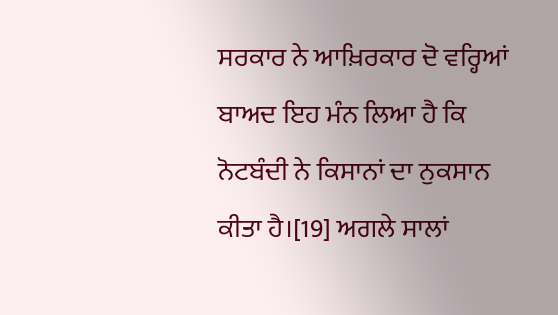ਸਰਕਾਰ ਨੇ ਆਖ਼ਿਰਕਾਰ ਦੋ ਵਰ੍ਹਿਆਂ ਬਾਅਦ ਇਹ ਮੰਨ ਲਿਆ ਹੈ ਕਿ ਨੋਟਬੰਦੀ ਨੇ ਕਿਸਾਨਾਂ ਦਾ ਨੁਕਸਾਨ ਕੀਤਾ ਹੈ।[19] ਅਗਲੇ ਸਾਲਾਂ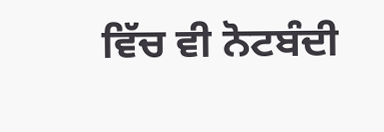ਵਿੱਚ ਵੀ ਨੋਟਬੰਦੀ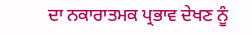ਦਾ ਨਕਾਰਾਤਮਕ ਪ੍ਰਭਾਵ ਦੇਖਣ ਨੂੰ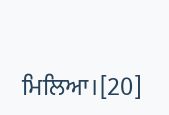ਮਿਲਿਆ।[20]